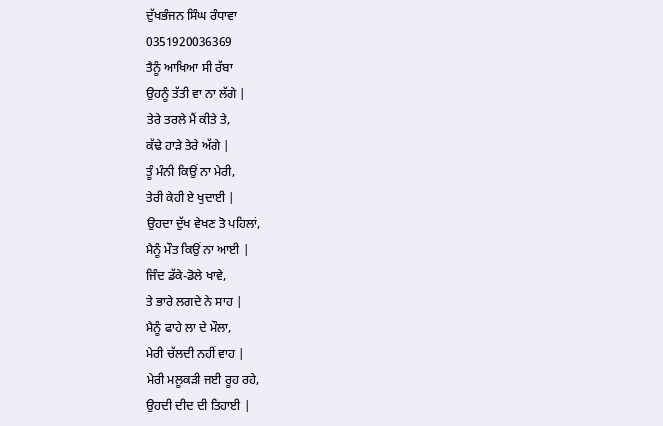ਦੁੱਖਭੰਜਨ ਸਿੰਘ ਰੰਧਾਵਾ
0351920036369
ਤੈਨੂੰ ਆਖਿਆ ਸੀ ਰੱਬਾ
ਉਹਨੂੰ ਤੱਤੀ ਵਾ ਨਾ ਲੱਗੇ |
ਤੇਰੇ ਤਰਲੇ ਮੈਂ ਕੀਤੇ ਤੇ,
ਕੱਢੇ ਹਾੜੇ ਤੇਰੇ ਅੱਗੇ |
ਤੂੰ ਮੰਨੀ ਕਿਉਂ ਨਾ ਮੇਰੀ,
ਤੇਰੀ ਕੇਹੀ ਏ ਖੁਦਾਈ |
ਉਹਦਾ ਦੁੱਖ ਵੇਖਣ ਤੋ ਪਹਿਲਾਂ,
ਮੈਨੂੰ ਮੌਤ ਕਿਉਂ ਨਾ ਆਈ |
ਜਿੰਦ ਡੱਕੇ-ਡੋਲੇ ਖਾਵੇ,
ਤੇ ਭਾਰੇ ਲਗਦੇ ਨੇ ਸਾਹ |
ਮੈਨੂੰ ਫਾਹੇ ਲਾ ਦੇ ਮੌਲਾ,
ਮੇਰੀ ਚੱਲਦੀ ਨਹੀਂ ਵਾਹ |
ਮੇਰੀ ਮਲੂਕੜੀ ਜਈ ਰੂਹ ਰਹੇ,
ਉਹਦੀ ਦੀਦ ਦੀ ਤਿਹਾਈ |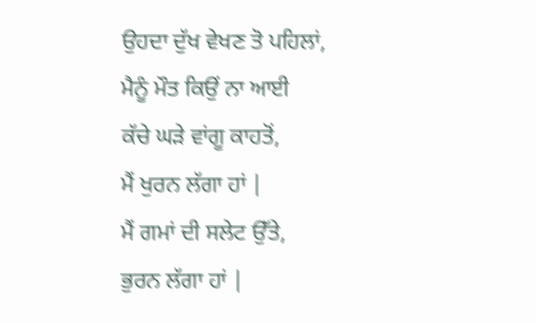ਉਹਦਾ ਦੁੱਖ ਵੇਖਣ ਤੋ ਪਹਿਲਾਂ,
ਮੈਨੂੰ ਮੌਤ ਕਿਉਂ ਨਾ ਆਈ
ਕੱਚੇ ਘੜੇ ਵਾਂਗੂ ਕਾਹਤੋਂ,
ਮੈਂ ਖੁਰਨ ਲੱਗਾ ਹਾਂ |
ਮੈਂ ਗਮਾਂ ਦੀ ਸਲੇਟ ਉੱਤੇ,
ਭੁਰਨ ਲੱਗਾ ਹਾਂ |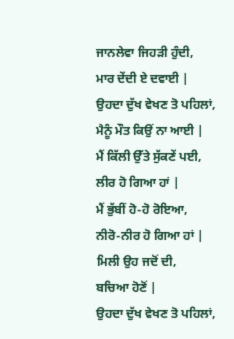ਜਾਨਲੇਵਾ ਜਿਹੜੀ ਹੁੰਦੀ,
ਮਾਰ ਦੇਂਦੀ ਏ ਦਵਾਈ |
ਉਹਦਾ ਦੁੱਖ ਵੇਖਣ ਤੋ ਪਹਿਲਾਂ,
ਮੈਨੂੰ ਮੌਤ ਕਿਉਂ ਨਾ ਆਈ |
ਮੈਂ ਕਿੱਲੀ ਉੱਤੇ ਸੁੱਕਣੇਂ ਪਈ,
ਲੀਰ ਹੋ ਗਿਆ ਹਾਂ |
ਮੈਂ ਭੁੱਬੀਂ ਹੋ-ਹੋ ਰੋਇਆ,
ਨੀਰੋ-ਨੀਰ ਹੋ ਗਿਆ ਹਾਂ |
ਮਿਲੀ ਉਹ ਜਦੋਂ ਦੀ,
ਬਚਿਆ ਹੋਣੋਂ |
ਉਹਦਾ ਦੁੱਖ ਵੇਖਣ ਤੋ ਪਹਿਲਾਂ,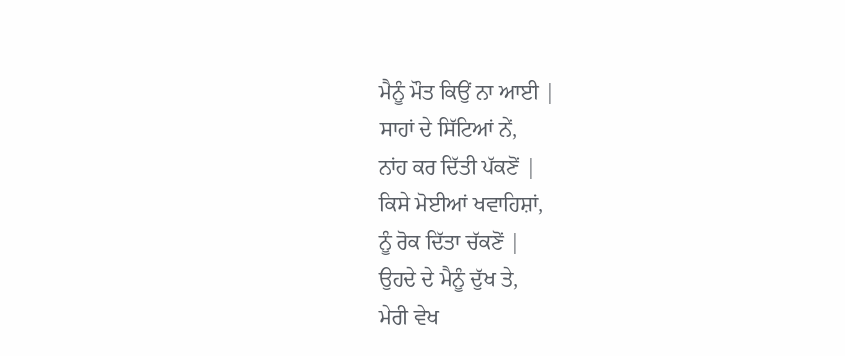ਮੈਨੂੰ ਮੌਤ ਕਿਉਂ ਨਾ ਆਈ |
ਸਾਹਾਂ ਦੇ ਸਿੱਟਿਆਂ ਨੇਂ,
ਨਾਂਹ ਕਰ ਦਿੱਤੀ ਪੱਕਣੋਂ |
ਕਿਸੇ ਮੋਈਆਂ ਖਵਾਹਿਸ਼ਾਂ,
ਨੂੰ ਰੋਕ ਦਿੱਤਾ ਚੱਕਣੋਂ |
ਉਹਦੇ ਦੇ ਮੈਨੂੰ ਦੁੱਖ ਤੇ,
ਮੇਰੀ ਵੇਖ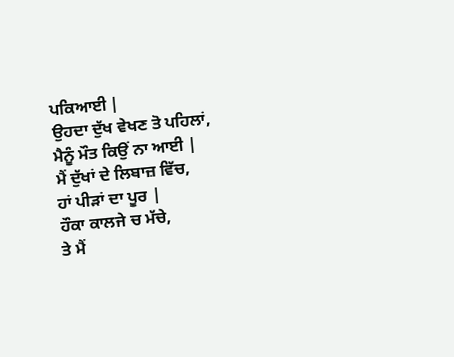ਪਕਿਆਈ |
ਉਹਦਾ ਦੁੱਖ ਵੇਖਣ ਤੋ ਪਹਿਲਾਂ,
ਮੈਨੂੰ ਮੌਤ ਕਿਉਂ ਨਾ ਆਈ |
ਮੈਂ ਦੁੱਖਾਂ ਦੇ ਲਿਬਾਜ਼ ਵਿੱਚ,
ਹਾਂ ਪੀੜਾਂ ਦਾ ਪੂਰ |
ਹੌਕਾ ਕਾਲਜੇ ਚ ਮੱਚੇ,
ਤੇ ਮੈਂ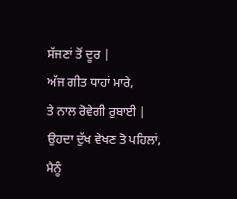ਸੱਜਣਾਂ ਤੋਂ ਦੂਰ |
ਅੱਜ ਗੀਤ ਧਾਹਾਂ ਮਾਰੇ,
ਤੇ ਨਾਲ ਰੋਵੇਗੀ ਰੁਬਾਈ |
ਉਹਦਾ ਦੁੱਖ ਵੇਖਣ ਤੋ ਪਹਿਲਾਂ,
ਮੈਨੂੰ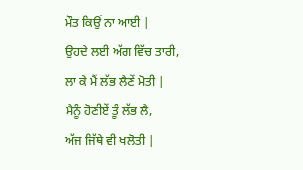ਮੌਤ ਕਿਉਂ ਨਾ ਆਈ |
ਉਹਦੇ ਲਈ ਅੱਗ ਵਿੱਚ ਤਾਰੀ,
ਲਾ ਕੇ ਮੈਂ ਲੱਭ ਲੈਣੇਂ ਮੋਤੀ |
ਮੈਨੂੰ ਹੋਣੀਏਂ ਤੂੰ ਲੱਭ ਲੈ,
ਅੱਜ ਜਿੱਥੇ ਵੀ ਖਲੋਤੀ |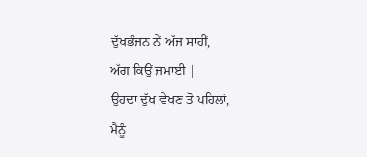ਦੁੱਖਭੰਜਨ ਨੇਂ ਅੱਜ ਸਾਹੀਂ,
ਅੱਗ ਕਿਉਂ ਜਮਾਈ |
ਉਹਦਾ ਦੁੱਖ ਵੇਖਣ ਤੋ ਪਹਿਲਾਂ,
ਮੈਨੂੰ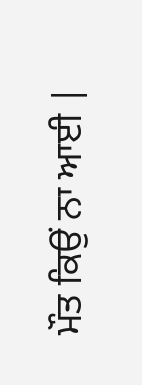ਮੌਤ ਕਿਉਂ ਨਾ ਆਈ |